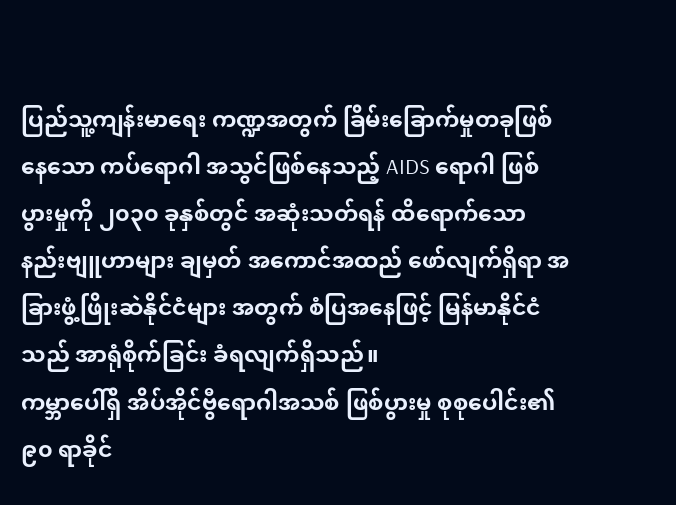ပြည်သူ့ကျန်းမာရေး ကဏ္ဍအတွက် ခြိမ်းခြောက်မှုတခုဖြစ်နေသော ကပ်ရောဂါ အသွင်ဖြစ်နေသည့် AIDS ရောဂါ ဖြစ်ပွားမှုကို ၂၀၃၀ ခုနှစ်တွင် အဆုံးသတ်ရန် ထိရောက်သော နည်းဗျူဟာများ ချမှတ် အကောင်အထည် ဖော်လျက်ရှိရာ အခြားဖွံ့ဖြိုးဆဲနိုင်ငံများ အတွက် စံပြအနေဖြင့် မြန်မာနိုင်ငံသည် အာရုံစိုက်ခြင်း ခံရလျက်ရှိသည်။
ကမ္ဘာပေါ်ရှိ အိပ်အိုင်ဗွီရောဂါအသစ် ဖြစ်ပွားမှု စုစုပေါင်း၏ ၉၀ ရာခိုင်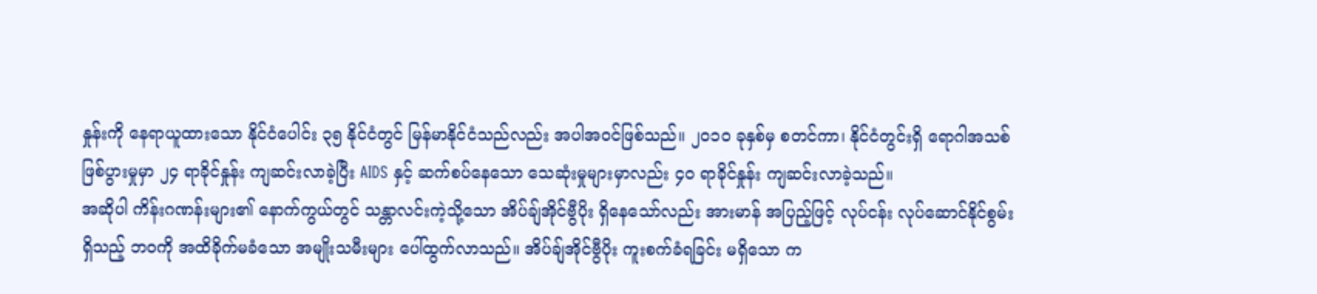နှုန်းကို နေရာယူထားသော နိုင်ငံပေါင်း ၃၅ နိုင်ငံတွင် မြန်မာနိုင်ငံသည်လည်း အပါအဝင်ဖြစ်သည်။ ၂၀၁၀ ခုနှစ်မှ စတင်ကာ၊ နိုင်ငံတွင်းရှိ ရောဂါအသစ် ဖြစ်ပွားမှုမှာ ၂၄ ရာခိုင်နှုန်း ကျဆင်းလာခဲ့ပြီး AIDS နှင့် ဆက်စပ်နေသော သေဆုံးမှုများမှာလည်း ၄၀ ရာခိုင်နှုန်း ကျဆင်းလာခဲ့သည်။
အဆိုပါ ကိန်းဂဏန်းများ၏ နောက်ကွယ်တွင် သန္တာလင်းကဲ့သို့သော အိပ်ချ်အိုင်ဗွီပိုး ရှိနေသော်လည်း အားမာန် အပြည့်ဖြင့် လုပ်ငန်း လုပ်ဆောင်နိုင်စွမ်းရှိသည့် ဘဝကို အထိခိုက်မခံသော အမျိုးသမီးများ ပေါ်ထွက်လာသည်။ အိပ်ချ်အိုင်ဗွီပိုး ကူးစက်ခံရခြင်း မရှိသော က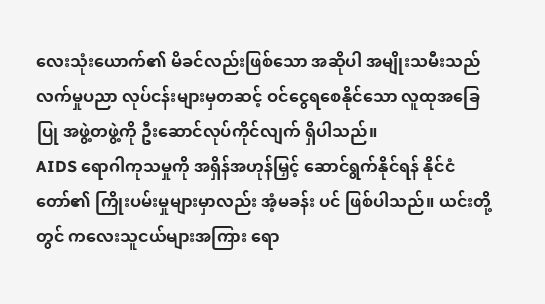လေးသုံးယောက်၏ မိခင်လည်းဖြစ်သော အဆိုပါ အမျိုးသမီးသည် လက်မှုပညာ လုပ်ငန်းများမှတဆင့် ဝင်ငွေရစေနိုင်သော လူထုအခြေပြု အဖွဲ့တဖွဲ့ကို ဦးဆောင်လုပ်ကိုင်လျက် ရှိပါသည်။
AIDS ရောဂါကုသမှုကို အရှိန်အဟုန်မြှင့် ဆောင်ရွက်နိုင်ရန် နိုင်ငံတော်၏ ကြိုးပမ်းမှုများမှာလည်း အံ့မခန်း ပင် ဖြစ်ပါသည်။ ယင်းတို့တွင် ကလေးသူငယ်များအကြား ရော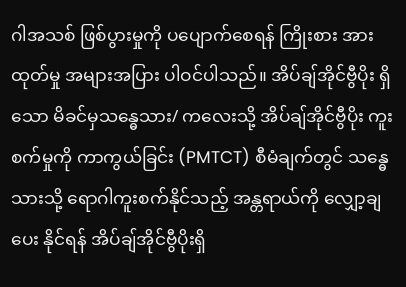ဂါအသစ် ဖြစ်ပွားမှုကို ပပျောက်စေရန် ကြိုးစား အားထုတ်မှု အများအပြား ပါဝင်ပါသည်။ အိပ်ချ်အိုင်ဗွီပိုး ရှိသော မိခင်မှသန္ဓေသား/ ကလေးသို့ အိပ်ချ်အိုင်ဗွီပိုး ကူးစက်မှုကို ကာကွယ်ခြင်း (PMTCT) စီမံချက်တွင် သန္ဓေသားသို့ ရောဂါကူးစက်နိုင်သည့် အန္တရာယ်ကို လျှော့ချပေး နိုင်ရန် အိပ်ချ်အိုင်ဗွီပိုးရှိ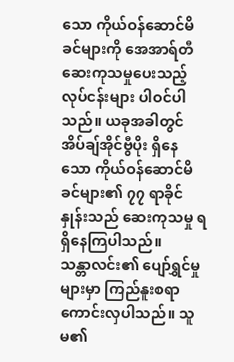သော ကိုယ်ဝန်ဆောင်မိခင်များကို အေအာရ်တီဆေးကုသမှုပေးသည့်လုပ်ငန်းများ ပါဝင်ပါ သည်။ ယခုအခါတွင် အိပ်ချ်အိုင်ဗွီပိုး ရှိနေသော ကိုယ်ဝန်ဆောင်မိခင်များ၏ ၇၇ ရာခိုင်နှုန်းသည် ဆေးကုသမှု ရရှိနေကြပါသည်။
သန္တာလင်း၏ ပျော်ရွှင်မှုများမှာ ကြည်နူးစရာ ကောင်းလှပါသည်။ သူမ၏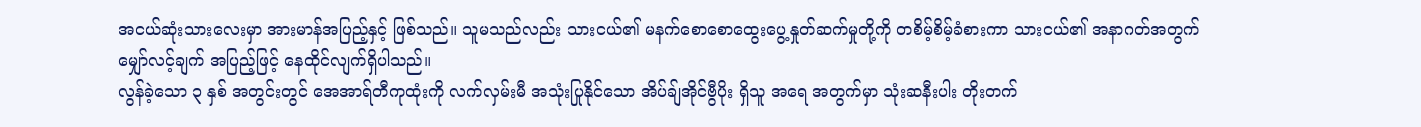အငယ်ဆုံးသားလေးမှာ အားမာန်အပြည့်နှင့် ဖြစ်သည်။ သူမသည်လည်း သားငယ်၏ မနက်စောစောထွေးပွေ့နှုတ်ဆက်မှုတို့ကို တစိမ့်စိမ့်ခံစားကာ သားငယ်၏ အနာဂတ်အတွက် မျှော်လင့်ချက် အပြည့်ဖြင့် နေထိုင်လျက်ရှိပါသည်။
လွန်ခဲ့သော ၃ နှစ် အတွင်းတွင် အေအာရ်တီကုထုံးကို လက်လှမ်းမီ အသုံးပြုနိုင်သော အိပ်ချ်အိုင်ဗွီပိုး ရှိသူ အရေ အတွက်မှာ သုံးဆနီးပါး တိုးတက်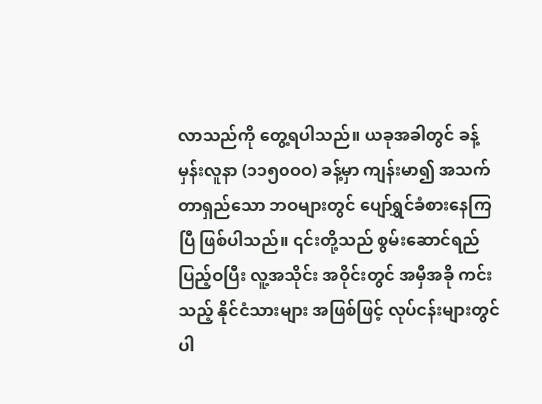လာသည်ကို တွေ့ရပါသည်။ ယခုအခါတွင် ခန့်မှန်းလူနာ (၁၁၅၀ဝဝ) ခန့်မှာ ကျန်းမာ၍ အသက်တာရှည်သော ဘဝများတွင် ပျော်ရွှင်ခံစားနေကြပြီ ဖြစ်ပါသည်။ ၎င်းတို့သည် စွမ်းဆောင်ရည် ပြည့်ဝပြီး လူ့အသိုင်း အဝိုင်းတွင် အမှီအခို ကင်းသည့် နိုင်ငံသားများ အဖြစ်ဖြင့် လုပ်ငန်းများတွင် ပါ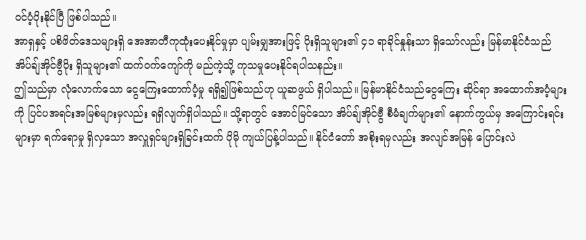ဝင်ပံ့ပိုးနိုင်ပြီ ဖြစ်ပါသည်။
အာရှနှင့် ပစိဖိတ်ဒေသများရှိ အေအာတီကုထုံးပေးနိုင်မှုမှာ ပျမ်းမျှအားဖြင့် ပိုးရှိသူများ၏ ၄၁ ရာခိုင်နှုန်းသာ ရှိသော်လည်း မြန်မာနိုင်ငံသည် အိပ်ချ်အိုင်ဗွီပိုး ရှိသူများ၏ ထက်ဝက်ကျော်ကို မည်ကဲ့သို့ ကုသမှုပေးနိုင်ရပါသနည်း။
ဤသည်မှာ လုံလောက်သော ငွေကြေးထောက်ပံ့မှု ရရှိ၍ဖြစ်သည်ဟု ယူဆဖွယ် ရှိပါသည်။ မြန်မာနိုင်ငံသည်ငွေကြေး ဆိုင်ရာ အထောက်အပံ့များကို ပြင်ပအရင်းအမြစ်များမှလည်း ရရှိလျက်ရှိပါသည်။ သို့ရာတွင် အောင်မြင်သော အိပ်ချ်အိုင်ဗွီ စီမံချက်များ၏ နောက်ကွယ်မှ အကြောင်းရင်းများမှာ ရက်ရောမှု ရှိလှသော အလှူရှင်များရှိခြင်းထက် ပိုမို ကျယ်ပြန့်ပါသည်။ နိုင်ငံတော် အစိုးရမှလည်း အလျင်အမြန် ပြောင်းလဲ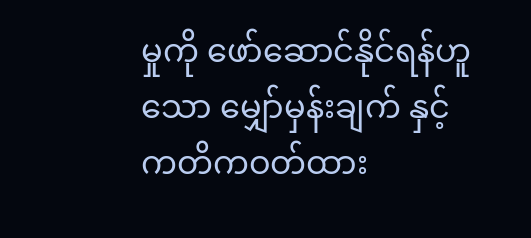မှုကို ဖော်ဆောင်နိုင်ရန်ဟူသော မျှော်မှန်းချက် နှင့် ကတိကဝတ်ထား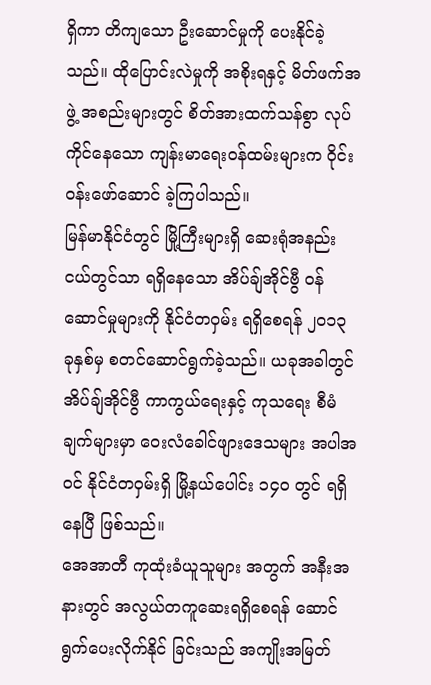ရှိကာ တိကျသော ဦးဆောင်မှုကို ပေးနိုင်ခဲ့သည်။ ထိုပြောင်းလဲမှုကို အစိုးရနှင့် မိတ်ဖက်အဖွဲ့ အစည်းများတွင် စိတ်အားထက်သန်စွာ လုပ်ကိုင်နေသော ကျန်းမာရေးဝန်ထမ်းများက ဝိုင်းဝန်းဖော်ဆောင် ခဲ့ကြပါသည်။
မြန်မာနိုင်ငံတွင် မြို့ကြီးများရှိ ဆေးရုံအနည်းငယ်တွင်သာ ရရှိနေသော အိပ်ချ်အိုင်ဗွီ ဝန်ဆောင်မှုများကို နိုင်ငံတဝှမ်း ရရှိစေရန် ၂၀၁၃ ခုနှစ်မှ စတင်ဆောင်ရွက်ခဲ့သည်။ ယခုအခါတွင် အိပ်ချ်အိုင်ဗွီ ကာကွယ်ရေးနှင့် ကုသရေး စီမံချက်များမှာ ဝေးလံခေါင်ဖျားဒေသများ အပါအဝင် နိုင်ငံတဝှမ်းရှိ မြို့နယ်ပေါင်း ၁၄၀ တွင် ရရှိနေပြီ ဖြစ်သည်။
အေအာတီ ကုထုံးခံယူသူများ အတွက် အနီးအနားတွင် အလွယ်တကူဆေးရရှိစေရန် ဆောင်ရွက်ပေးလိုက်နိုင် ခြင်းသည် အကျိုးအမြတ်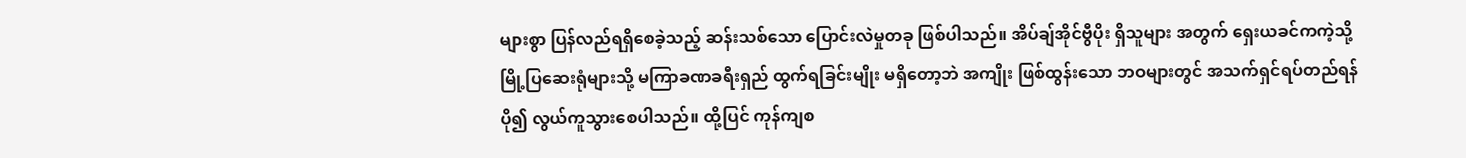များစွာ ပြန်လည်ရရှိစေခဲ့သည့် ဆန်းသစ်သော ပြောင်းလဲမှုတခု ဖြစ်ပါသည်။ အိပ်ချ်အိုင်ဗွီပိုး ရှိသူများ အတွက် ရှေးယခင်ကကဲ့သို့ မြို့ပြဆေးရုံများသို့ မကြာခဏခရီးရှည် ထွက်ရခြင်းမျိုး မရှိတော့ဘဲ အကျိုး ဖြစ်ထွန်းသော ဘဝများတွင် အသက်ရှင်ရပ်တည်ရန် ပို၍ လွယ်ကူသွားစေပါသည်။ ထို့ပြင် ကုန်ကျစ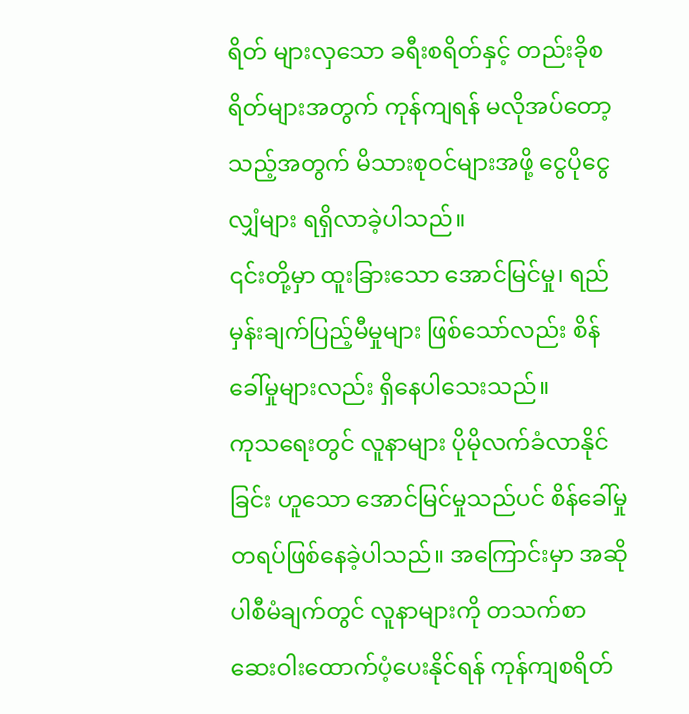ရိတ် များလှသော ခရီးစရိတ်နှင့် တည်းခိုစရိတ်များအတွက် ကုန်ကျရန် မလိုအပ်တော့သည့်အတွက် မိသားစုဝင်များအဖို့ ငွေပိုငွေလျှံများ ရရှိလာခဲ့ပါသည်။
၎င်းတို့မှာ ထူးခြားသော အောင်မြင်မှု၊ ရည်မှန်းချက်ပြည့်မီမှုများ ဖြစ်သော်လည်း စိန်ခေါ်မှုများလည်း ရှိနေပါသေးသည်။
ကုသရေးတွင် လူနာများ ပိုမိုလက်ခံလာနိုင်ခြင်း ဟူသော အောင်မြင်မှုသည်ပင် စိန်ခေါ်မှု တရပ်ဖြစ်နေခဲ့ပါသည်။ အကြောင်းမှာ အဆိုပါစီမံချက်တွင် လူနာများကို တသက်စာ ဆေးဝါးထောက်ပံ့ပေးနိုင်ရန် ကုန်ကျစရိတ်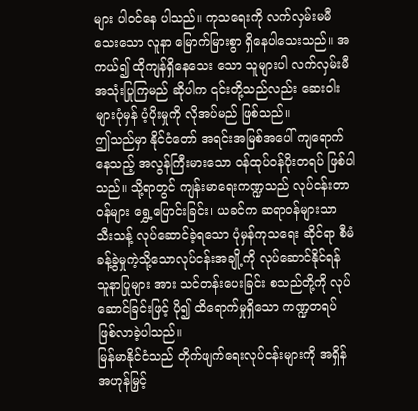များ ပါဝင်နေ ပါသည်။ ကုသရေးကို လက်လှမ်းမမီသေးသော လူနာ မြောက်မြားစွာ ရှိနေပါသေးသည်။ အကယ်၍ ထိုကျန်ရှိနေသေး သော သူများပါ လက်လှမ်းမီအသုံးပြုကြမည် ဆိုပါက ၎င်းတို့သည်လည်း ဆေးဝါးများပုံမှန် ပံ့ပိုးမှုကို လိုအပ်မည် ဖြစ်သည်။
ဤသည်မှာ နိုင်ငံတော် အရင်းအမြစ်အပေါ် ကျရောက်နေသည့် အလွန်ကြီးမားသော ဝန်ထုပ်ဝန်ပိုးတရပ် ဖြစ်ပါသည်။ သို့ရာတွင် ကျန်းမာရေးကဏ္ဍသည် လုပ်ငန်းတာဝန်များ ရွှေ့ပြောင်းခြင်း၊ ယခင်က ဆရာဝန်များသာ သီးသန့် လုပ်ဆောင်ခဲ့ရသော ပုံမှန်ကုသရေး ဆိုင်ရာ စီမံခန့်ခွဲမှုကဲ့သို့သောလုပ်ငန်းအချို့ကို လုပ်ဆောင်နိုင်ရန် သူနာပြုများ အား သင်တန်းပေးခြင်း စသည်တို့ကို လုပ်ဆောင်ခြင်းဖြင့် ပို၍ ထိရောက်မှုရှိသော ကဏ္ဍတရပ် ဖြစ်လာခဲ့ပါသည်။
မြန်မာနိုင်ငံသည် တိုက်ဖျက်ရေးလုပ်ငန်းများကို အရှိန်အဟုန်မြှင့်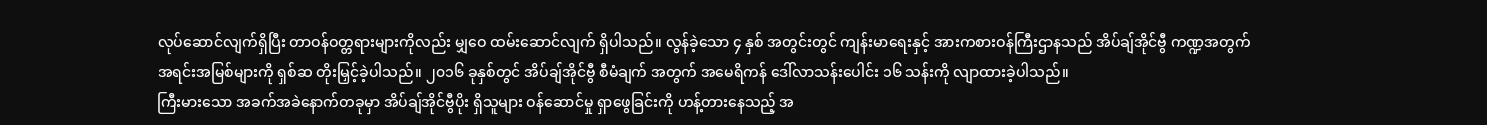လုပ်ဆောင်လျက်ရှိပြီး တာဝန်ဝတ္တရားများကိုလည်း မျှဝေ ထမ်းဆောင်လျက် ရှိပါသည်။ လွန်ခဲ့သော ၄ နှစ် အတွင်းတွင် ကျန်းမာရေးနှင့် အားကစားဝန်ကြီးဌာနသည် အိပ်ချ်အိုင်ဗွီ ကဏ္ဍအတွက် အရင်းအမြစ်များကို ရှစ်ဆ တိုးမြှင့်ခဲ့ပါသည်။ ၂၀၁၆ ခုနှစ်တွင် အိပ်ချ်အိုင်ဗွီ စီမံချက် အတွက် အမေရိကန် ဒေါ်လာသန်းပေါင်း ၁၆ သန်းကို လျာထားခဲ့ပါသည်။
ကြီးမားသော အခက်အခဲနောက်တခုမှာ အိပ်ချ်အိုင်ဗွီပိုး ရှိသူများ ဝန်ဆောင်မှု ရှာဖွေခြင်းကို ဟန့်တားနေသည့် အ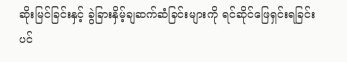ဆိုးမြင်ခြင်းနှင့် ခွဲခြားနှိမ့်ချဆက်ဆံခြင်းများကို ရင်ဆိုင်ဖြေရှင်းရခြင်းပင်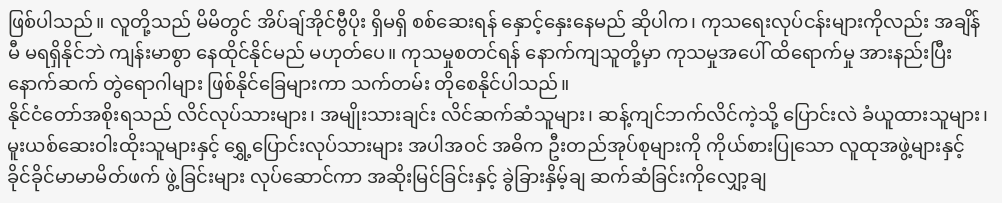ဖြစ်ပါသည်။ လူတို့သည် မိမိတွင် အိပ်ချ်အိုင်ဗွီပိုး ရှိမရှိ စစ်ဆေးရန် နှောင့်နှေးနေမည် ဆိုပါက၊ ကုသရေးလုပ်ငန်းများကိုလည်း အချိန်မီ မရရှိနိုင်ဘဲ ကျန်းမာစွာ နေထိုင်နိုင်မည် မဟုတ်ပေ။ ကုသမှုစတင်ရန် နောက်ကျသူတို့မှာ ကုသမှုအပေါ် ထိရောက်မှု အားနည်းပြီး နောက်ဆက် တွဲရောဂါများ ဖြစ်နိုင်ခြေများကာ သက်တမ်း တိုစေနိုင်ပါသည်။
နိုင်ငံတော်အစိုးရသည် လိင်လုပ်သားများ၊ အမျိုးသားချင်း လိင်ဆက်ဆံသူများ၊ ဆန့်ကျင်ဘက်လိင်ကဲ့သို့ ပြောင်းလဲ ခံယူထားသူများ၊ မူးယစ်ဆေးဝါးထိုးသူများနှင့် ရွှေ့ပြောင်းလုပ်သားများ အပါအဝင် အဓိက ဦးတည်အုပ်စုများကို ကိုယ်စားပြုသော လူထုအဖွဲ့များနှင့် ခိုင်ခိုင်မာမာမိတ်ဖက် ဖွဲ့ခြင်းများ လုပ်ဆောင်ကာ အဆိုးမြင်ခြင်းနှင့် ခွဲခြားနှိမ့်ချ ဆက်ဆံခြင်းကိုလျှော့ချ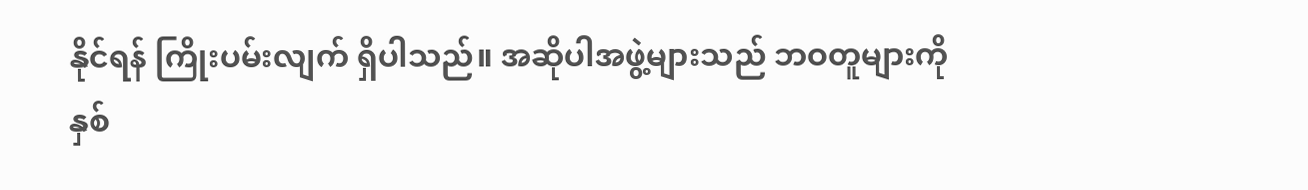နိုင်ရန် ကြိုးပမ်းလျက် ရှိပါသည်။ အဆိုပါအဖွဲ့များသည် ဘဝတူများကို နှစ်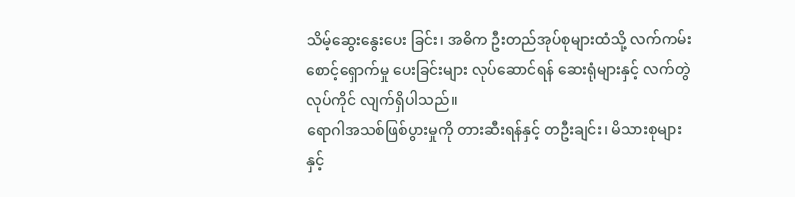သိမ့်ဆွေးနွေးပေး ခြင်း၊ အဓိက ဦးတည်အုပ်စုများထံသို့ လက်ကမ်းစောင့်ရှောက်မှု ပေးခြင်းများ လုပ်ဆောင်ရန် ဆေးရုံများနှင့် လက်တွဲလုပ်ကိုင် လျက်ရှိပါသည်။
ရောဂါအသစ်ဖြစ်ပွားမှုကို တားဆီးရန်နှင့် တဦးချင်း၊ မိသားစုများနှင့်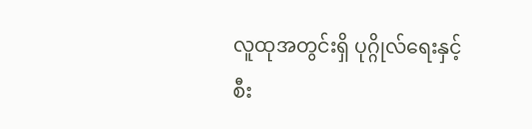လူထုအတွင်းရှိ ပုဂ္ဂိုလ်ရေးနှင့် စီး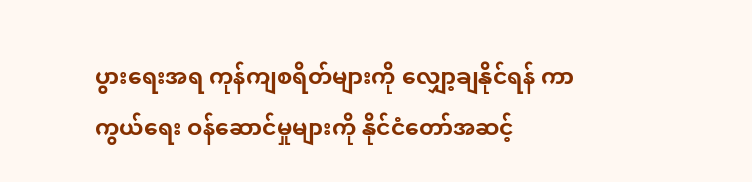ပွားရေးအရ ကုန်ကျစရိတ်များကို လျှော့ချနိုင်ရန် ကာကွယ်ရေး ဝန်ဆောင်မှုများကို နိုင်ငံတော်အဆင့်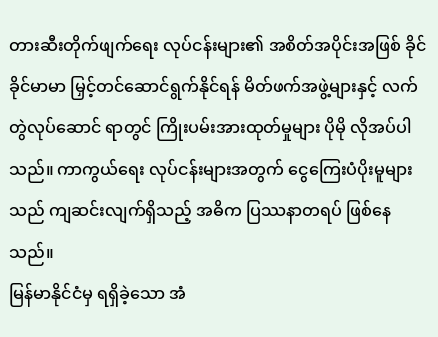တားဆီးတိုက်ဖျက်ရေး လုပ်ငန်းများ၏ အစိတ်အပိုင်းအဖြစ် ခိုင်ခိုင်မာမာ မြှင့်တင်ဆောင်ရွက်နိုင်ရန် မိတ်ဖက်အဖွဲ့များနှင့် လက်တွဲလုပ်ဆောင် ရာတွင် ကြိုးပမ်းအားထုတ်မှုများ ပိုမို လိုအပ်ပါသည်။ ကာကွယ်ရေး လုပ်ငန်းများအတွက် ငွေကြေးပံပိုးမူများသည် ကျဆင်းလျက်ရှိသည့် အဓိက ပြဿနာတရပ် ဖြစ်နေသည်။
မြန်မာနိုင်ငံမှ ရရှိခဲ့သော အံ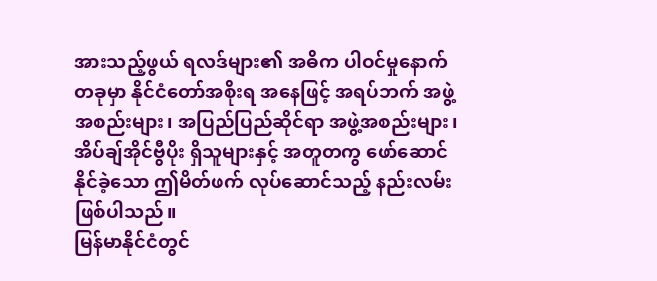အားသည့်ဖွယ် ရလဒ်များ၏ အဓိက ပါဝင်မှုနောက်တခုမှာ နိုင်ငံတော်အစိုးရ အနေဖြင့် အရပ်ဘက် အဖွဲ့အစည်းများ၊ အပြည်ပြည်ဆိုင်ရာ အဖွဲ့အစည်းများ၊ အိပ်ချ်အိုင်ဗွီပိုး ရှိသူများနှင့် အတူတကွ ဖော်ဆောင်နိုင်ခဲ့သော ဤမိတ်ဖက် လုပ်ဆောင်သည့် နည်းလမ်း ဖြစ်ပါသည်။
မြန်မာနိုင်ငံတွင်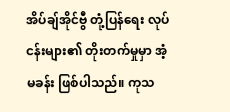အိပ်ချ်အိုင်ဗွီ တုံ့ပြန်ရေး လုပ်ငန်းများ၏ တိုးတက်မှုမှာ အံ့မခန်း ဖြစ်ပါသည်။ ကုသ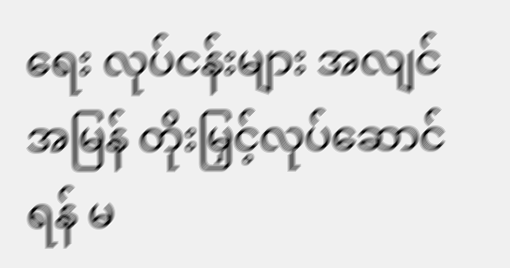ရေး လုပ်ငန်းများ အလျင်အမြန် တိုးမြှင့်လုပ်ဆောင်ရန် မ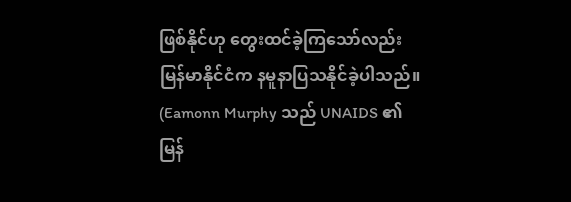ဖြစ်နိုင်ဟု တွေးထင်ခဲ့ကြသော်လည်း မြန်မာနိုင်ငံက နမူနာပြသနိုင်ခဲ့ပါသည်။
(Eamonn Murphy သည် UNAIDS ၏ မြန်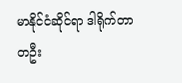မာနိုင်ငံဆိုင်ရာ ဒါရိုက်တာ တဦး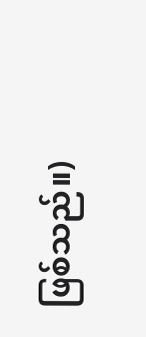ဖြစ်သည်။)